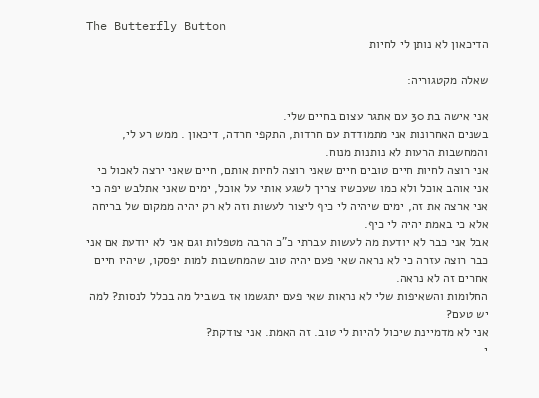The Butterfly Button
הדיכאון לא נותן לי לחיות

שאלה מקטגוריה:

אני אישה בת 30 עם אתגר עצום בחיים שלי.
בשנים האחרונות אני מתמודדת עם חרדות, התקפי חרדה, דיכאון . ממש רע לי, והמחשבות הרעות לא נותנות מנוח.
אני רוצה לחיות חיים טובים חיים שאני רוצה לחיות אותם, חיים שאני ירצה לאכול כי אני אוהב אוכל ולא כמו שעכשיו צריך לשגע אותי על אוכל, ימים שאני אתלבש יפה כי אני ארצה את זה, ימים שיהיה לי כיף ליצור לעשות וזה לא רק יהיה ממקום של בריחה אלא כי באמת יהיה לי כיף.
אבל אני כבר לא יודעת מה לעשות עברתי כ"כ הרבה מטפלות וגם אני לא יודעת אם אני כבר רוצה עזרה כי לא נראה שאי פעם יהיה טוב שהמחשבות למות יפסקו, שיהיו חיים אחרים זה לא נראה.
החלומות והשאיפות שלי לא נראות שאי פעם יתגשמו אז בשביל מה בכלל לנסות? למה יש טעם?
אני לא מדמיינת שיכול להיות לי טוב. זה האמת. אני צודקת?
י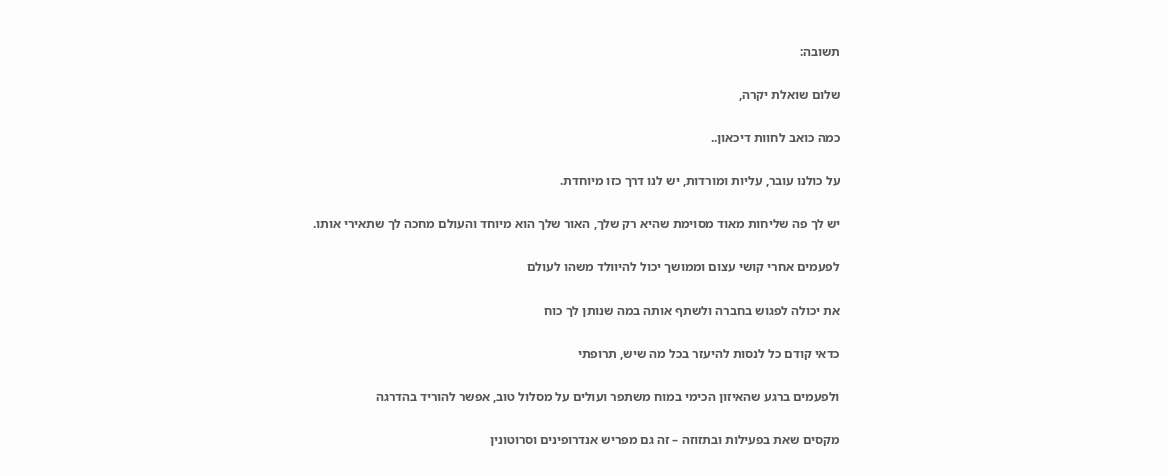תשובה:

שלום שואלת יקרה,

כמה כואב לחוות דיכאון..

על כולנו עובר, עליות ומורדות, יש לנו דרך כזו מיוחדת.

יש לך פה שליחות מאוד מסוימת שהיא רק שלך, האור שלך הוא מיוחד והעולם מחכה לך שתאירי אותו.

לפעמים אחרי קושי עצום וממושך יכול להיוולד משהו לעולם

את יכולה לפגוש בחברה ולשתף אותה במה שנותן לך כוח

כדאי קודם כל לנסות להיעזר בכל מה שיש, תרופתי

ולפעמים ברגע שהאיזון הכימי במוח משתפר ועולים על מסלול טוב, אפשר להוריד בהדרגה

מקסים שאת בפעילות ובתזוזה – זה גם מפריש אנדרופינים וסרוטונין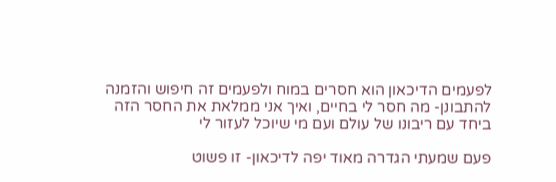לפעמים הדיכאון הוא חסרים במוח ולפעמים זה חיפוש והזמנה להתבונן- מה חסר לי בחיים, ואיך אני ממלאת את החסר הזה ביחד עם ריבונו של עולם ועם מי שיוכל לעזור לי

פעם שמעתי הגדרה מאוד יפה לדיכאון- זו פשוט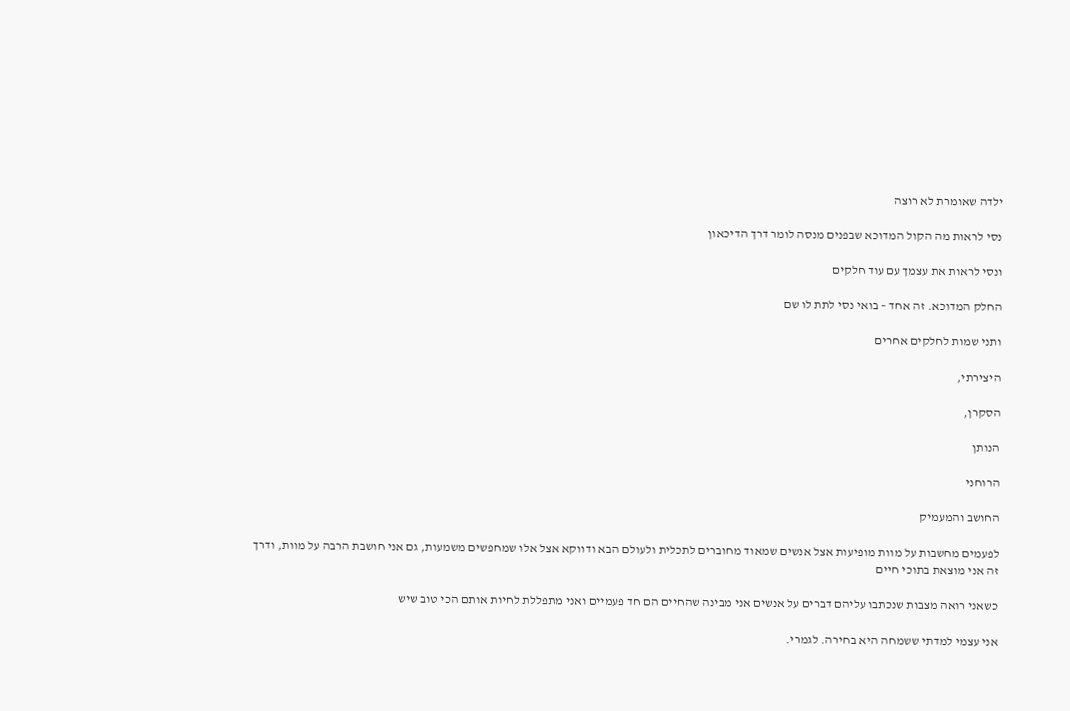ילדה שאומרת לא רוצה

נסי לראות מה הקול המדוכא שבפנים מנסה לומר דרך הדיכאון

ונסי לראות את עצמך עם עוד חלקים

החלק המדוכא. זה אחד – בואי נסי לתת לו שם

ותני שמות לחלקים אחרים

היצירתי,

הסקרן,

הנותן

הרוחני

החושב והמעמיק

לפעמים מחשבות על מוות מופיעות אצל אנשים שמאוד מחוברים לתכלית ולעולם הבא ודווקא אצל אלו שמחפשים משמעות, גם אני חושבת הרבה על מוות, ודרך זה אני מוצאת בתוכי חיים

כשאני רואה מצבות שנכתבו עליהם דברים על אנשים אני מבינה שהחיים הם חד פעמיים ואני מתפללת לחיות אותם הכי טוב שיש

אני עצמי למדתי ששמחה היא בחירה. לגמרי.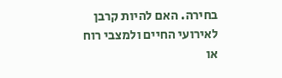בחירה. האם להיות קרבן לאירועי החיים ולמצבי רוח או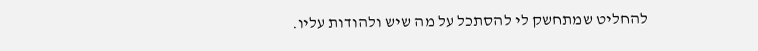להחליט שמתחשק לי להסתכל על מה שיש ולהודות עליו.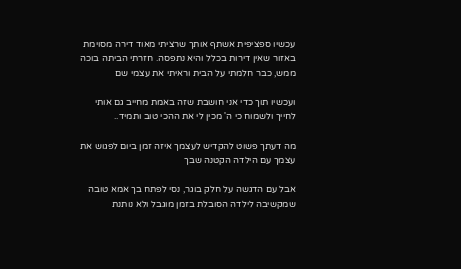עכשיו ספציפית אשתף אותך שרציתי מאוד דירה מסוימת באזור שאין דירות בכלל והיא נתפסה. חזרתי הביתה בוכה ממש, כבר חלמתי על הבית וראיתי את עצמי שם

ועכשיו תוך כדי אני חושבת שזה באמת מחייב גם אותי לחייך ולשמוח כי ה' מכין לי את ההכי טוב ותמיד..

מה דעתך פשוט להקדיש לעצמך איזה זמן ביום לפגוש את עצמך עם הילדה הקטנה שבך

אבל עם הדגשה על חלק בוגר, נסי לפתח בך אמא טובה שמקשיבה לילדה הסובלת בזמן מוגבל ולא נותנת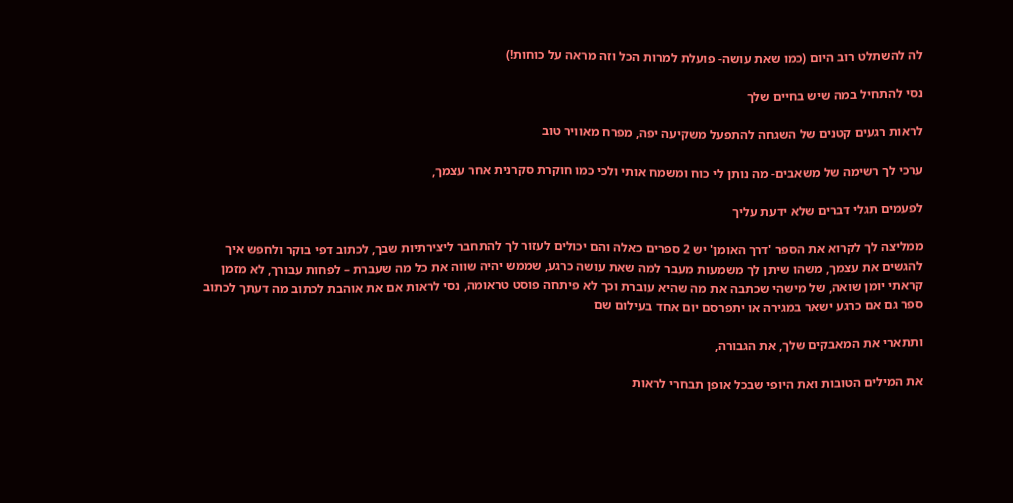לה להשתלט רוב היום (כמו שאת עושה- פועלת למרות הכל וזה מראה על כוחות!)

נסי להתחיל במה שיש בחיים שלך

לראות רגעים קטנים של השגחה להתפעל משקיעה יפה, מפרח מאוויר טוב

ערכי לך רשימה של משאבים- מה נותן לי כוח ומשמח אותי ולכי כמו חוקרת סקרנית אחר עצמך,

לפעמים תגלי דברים שלא ידעת עליך

ממליצה לך לקרוא את הספר 'דרך האומן' יש 2 ספרים כאלה והם יכולים לעזור לך להתחבר ליצירתיות שבך, לכתוב דפי בוקר ולחפש איך להגשים את עצמך, משהו שיתן לך משמעות מעבר למה שאת עושה כרגע, שממש יהיה שווה את כל מה שעברת – לפחות עבורך, לא מזמן קראתי יומן שואה, של מישהי שכתבה את מה שהיא עוברת וכך לא פיתחה פוסט טראומה, נסי לראות אם את אוהבת לכתוב מה דעתך לכתוב ספר גם אם כרגע ישאר במגירה או יתפרסם יום אחד בעילום שם

ותתארי את המאבקים שלך, את הגבורה,

את המילים הטובות ואת היופי שבכל אופן תבחרי לראות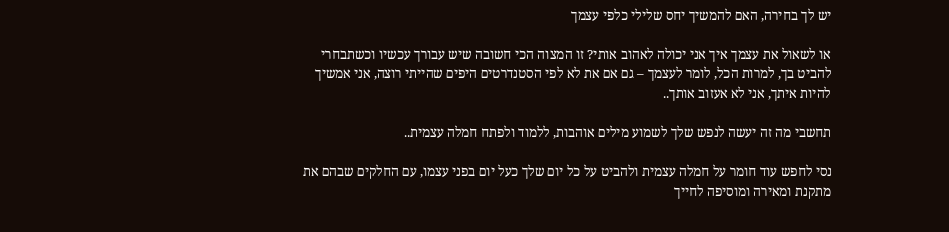יש לך בחירה, האם להמשיך יחס שלילי כלפי עצמך

או לשאול את עצמך איך אני יכולה לאהוב אותי? זו המצוה הכי חשובה שיש עבורך עכשיו וכשתבחרי להביט בך, למרות הכל, לומר לעצמך – גם אם את לא לפי הסטנדרטים היפים שהייתי רוצה, אני אמשיך להיות איתך, אני לא אעזוב אותך..

תחשבי מה זה יעשה לנפש שלך לשמוע מילים אוהבות, ללמוד ולפתח חמלה עצמית..

נסי לחפש עוד חומר על חמלה עצמית ולהביט על כל יום שלך כעל יום בפני עצמו, עם החלקים שבהם את מתקנת ומאירה ומוסיפה לחייך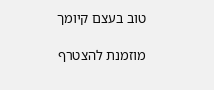טוב בעצם קיומך

מוזמנת להצטרף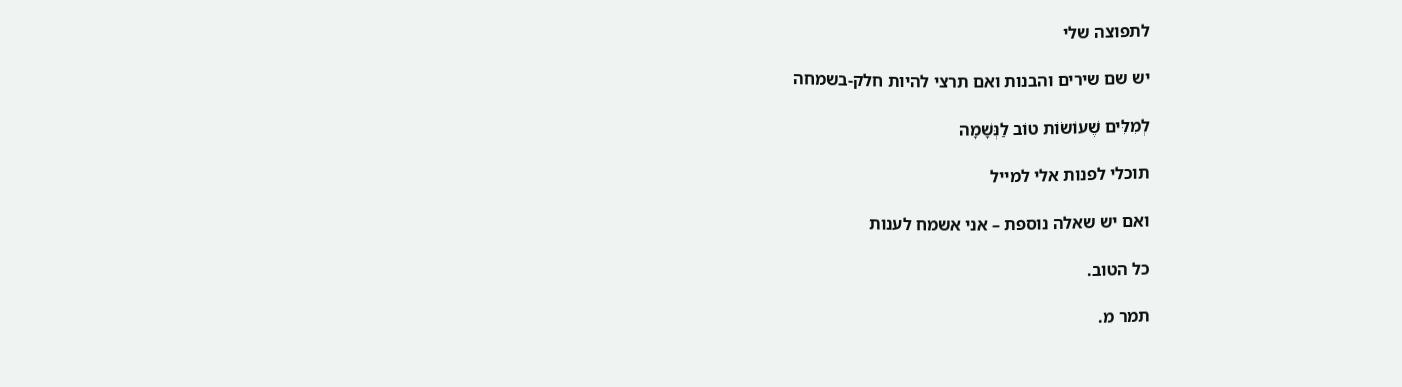לתפוצה שלי

יש שם שירים והבנות ואם תרצי להיות חלק-בשמחה

לְמִלִּים שֶׁעוֹשׂוֹת טוֹב לַנְּשָׁמָה

תוכלי לפנות אלי למייל

ואם יש שאלה נוספת – אני אשמח לענות

כל הטוב.

תמר מ.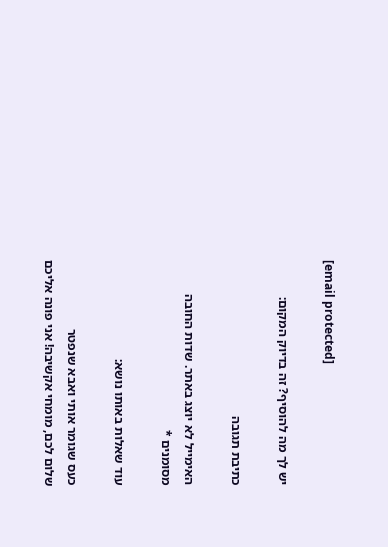[email protected]

יש לך מה להוסיף? זה בדיוק המקום:

כתיבת תגובה

האימייל לא יוצג באתר. שדות החובה מסומנים *

עוד שאלות באותו נושא:

כעס שגומר אותי ואבא שנפטר
שלום לכם, מומחי אקשיבה! אני פונה אליכם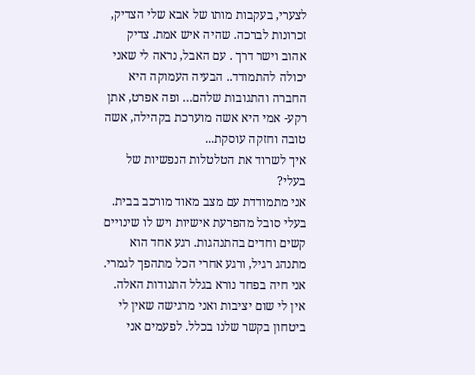לצערי, בעקבות מותו של אבא שלי הצדיק, זכרונות לברכה. שהיה איש אמת. צדיק אהוב וישר דרך . עם האבל, נראה לי שאני יכולה להתמודד.. הבעיה העמוקה היא החברה והתגובות שלהם… ופה אפרט, אתן רקע- אמי היא אשה מוערכת בקהילה, אשה טובה וחזקה עוסקת...
איך לשרוד את הטלטלות הנפשיות של בעלי?
אני מתמודדת עם מצב מאוד מורכב בבית. בעלי סובל מהפרעת אישיות ויש לו שינויים קשים וחדים בהתנהגות. רגע אחד הוא מתנהג רגיל, ורגע אחרי הכל מתהפך לגמרי. אני חיה בפחד נורא בגלל התנודות האלה. אין לי שום יציבות ואני מרגישה שאין לי ביטחון בקשר שלנו בכלל. לפעמים אני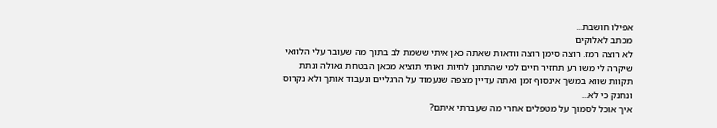אפילו חושבת...
מכתב לאלוקים
לא רוצה רמז. רוצה סימן רוצה וודאות שאתה כאן איתי ששמת לב בתוך מה שעובר עלי הלוואי שיקרה לי משו רע תחזיר חיים למי שהתחנן לחיות ואותי תוציא מכאן הבטחת גאולה ונתת תקוות שווא במשך אינסוף זמן ואתה עדיין מצפה שנעמוד על הרגליים ונעבוד אותך ולא נקרוס ונחנק כי לא...
איך אוכל לסמוך על מטפלים אחרי מה שעברתי איתם?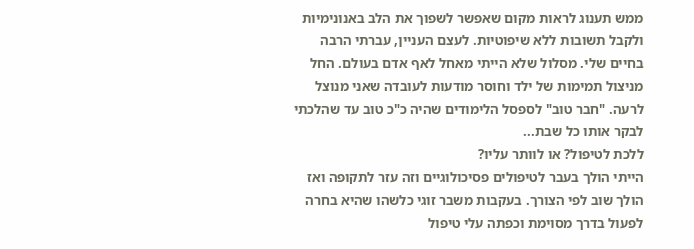ממש תענוג לראות מקום שאפשר לשפוך את הלב באנונימיות ולקבל תשובות ללא שיפוטיות. לעצם העניין, עברתי הרבה בחיים שלי. מסלול שלא הייתי מאחל לאף אדם בעולם. החל מניצול תמימות של ילד וחוסר מודעות לעובדה שאני מנוצל לרעה. "חבר טוב" לספסל הלימודים שהיה כ"כ טוב עד שהלכתי לבקר אותו כל שבת...
ללכת לטיפול? או לוותר עליו?
הייתי הולך בעבר לטיפולים פסיכולוגיים וזה עזר לתקופה ואז הולך שוב לפי הצורך. בעקבות משבר זוגי כלשהו שהיא בחרה לפעול בדרך מסוימת וכפתה עלי טיפול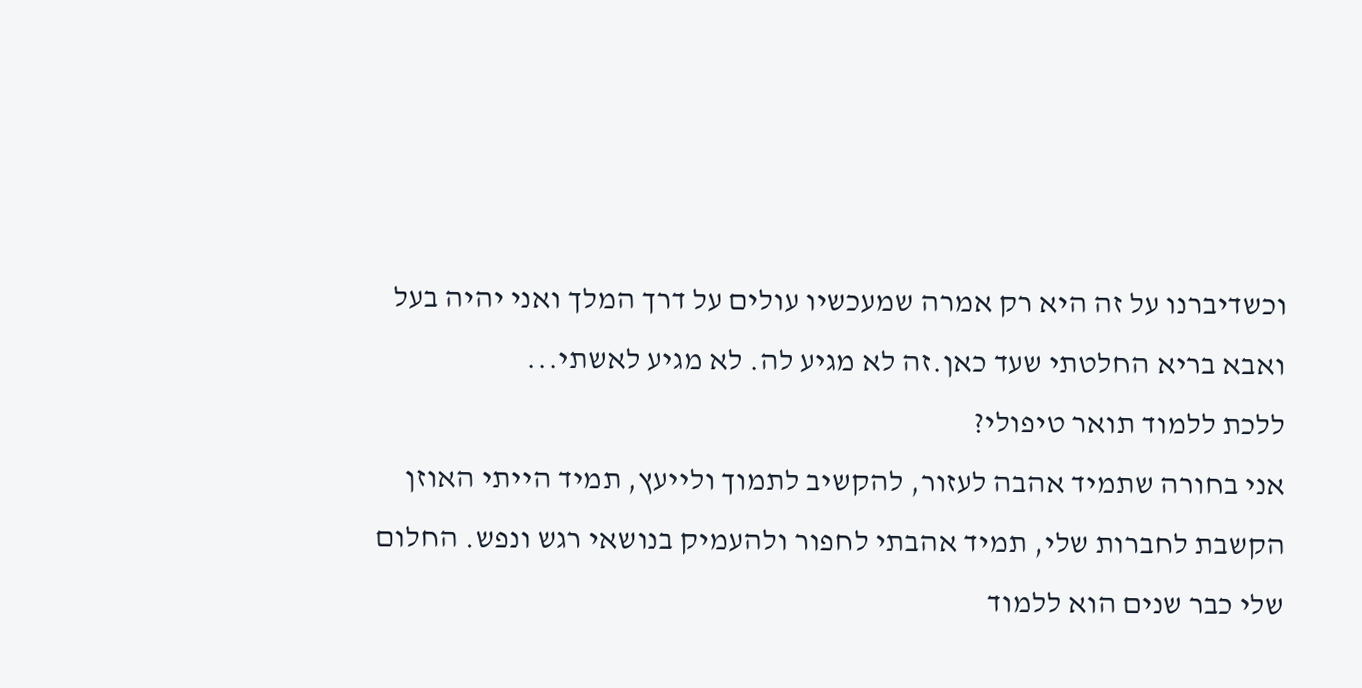וכשדיברנו על זה היא רק אמרה שמעכשיו עולים על דרך המלך ואני יהיה בעל ואבא בריא החלטתי שעד כאן.זה לא מגיע לה. לא מגיע לאשתי...
ללכת ללמוד תואר טיפולי?
אני בחורה שתמיד אהבה לעזור, להקשיב לתמוך ולייעץ, תמיד הייתי האוזן הקשבת לחברות שלי, תמיד אהבתי לחפור ולהעמיק בנושאי רגש ונפש. החלום שלי כבר שנים הוא ללמוד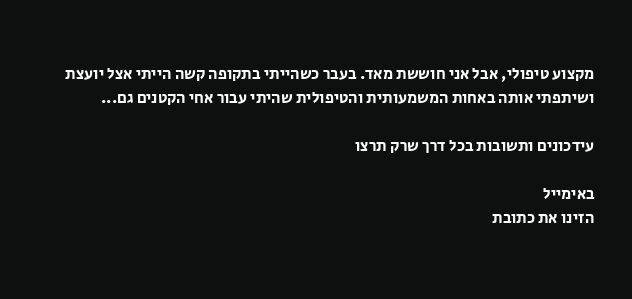מקצוע טיפולי, אבל אני חוששת מאד. בעבר כשהייתי בתקופה קשה הייתי אצל יועצת ושיתפתי אותה באחות המשמעותית והטיפולית שהיתי עבור אחי הקטנים גם...

עידכונים ותשובות בכל דרך שרק תרצו

באימייל
הזינו את כתובת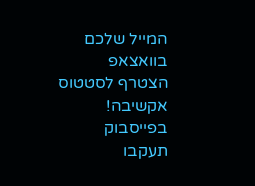המייל שלכם
בוואצאפ
הצטרף לסטטוס אקשיבה!
בפייסבוק
תעקבו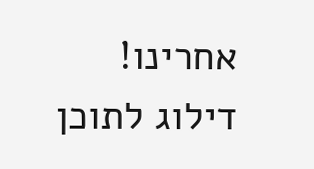אחרינו!
דילוג לתוכן